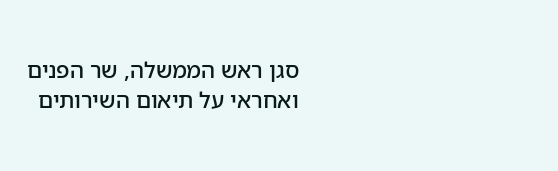סגן ראש הממשלה, שר הפנים ואחראי על תיאום השירותים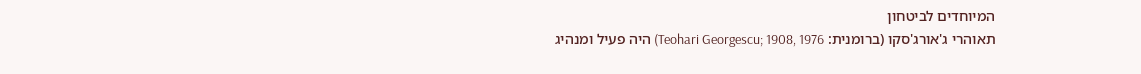המיוחדים לביטחון
תאוהרי ג'אורג'סקו (ברומנית: Teohari Georgescu; 1908, 1976) היה פעיל ומנהיג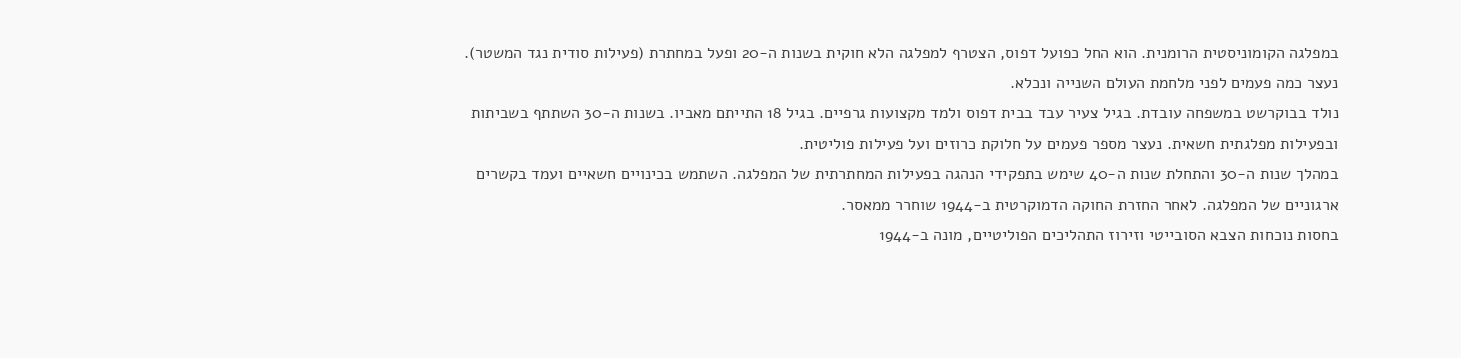במפלגה הקומוניסטית הרומנית. הוא החל כפועל דפוס, הצטרף למפלגה הלא חוקית בשנות ה‑20 ופעל במחתרת (פעילות סודית נגד המשטר). נעצר כמה פעמים לפני מלחמת העולם השנייה ונכלא.
נולד בבוקרשט במשפחה עובדת. בגיל צעיר עבד בבית דפוס ולמד מקצועות גרפיים. בגיל 18 התייתם מאביו. בשנות ה‑30 השתתף בשביתות ובפעילות מפלגתית חשאית. נעצר מספר פעמים על חלוקת כרוזים ועל פעילות פוליטית.
במהלך שנות ה‑30 והתחלת שנות ה‑40 שימש בתפקידי הנהגה בפעילות המחתרתית של המפלגה. השתמש בכינויים חשאיים ועמד בקשרים ארגוניים של המפלגה. לאחר החזרת החוקה הדמוקרטית ב‑1944 שוחרר ממאסר.
בחסות נוכחות הצבא הסובייטי וזירוז התהליכים הפוליטיים, מונה ב‑1944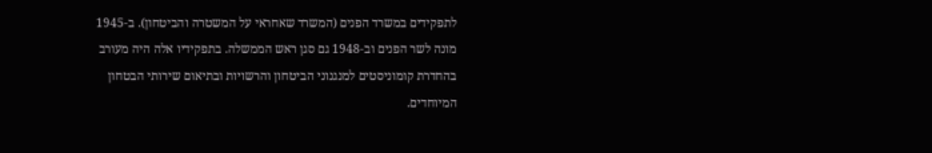לתפקידים במשרד הפנים (המשרד שאחראי על המשטרה והביטחון). ב‑1945 מונה לשר הפנים וב‑1948 גם סגן ראש הממשלה. בתפקידיו אלה היה מעורב בהחדרת קומוניסטים למנגנוני הביטחון והרשויות ובתיאום שירותי הבטחון המיוחדים.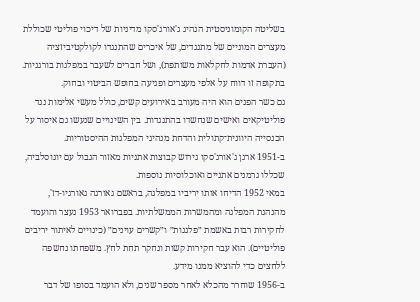בשליטה הקומוניסטית הנהיג ג'אורג'סקו מדיניות של דיכוי פוליטי שכוללת מעצרים המוניים של מתנגדים, של איכרים שהתנגדו לקולקטיביזציה (העברת אדמות לחקלאות משותפת), ושל חברים לשעבר במפלגות בורגניות. בתקופה זו דווח על אלפי מעצרים ופגיעה בחופש הביטוי ובחוק.
גם כשר הפנים הוא היה מעורב באירועים קשים, כולל מעשי אלימות נגד פוליטיקאים ואישים שנחשדו בהתנגדות. בין השינויים שנעשו גם איסור על הכנסייה היוונית־קתולית והדחת מנהיגי המפלגות ההיסטוריות.
ב‑1951 ארגן ג'אורג'סקו גירוש קבוצות אתניות מאזור הגבול עם יוגוסלביה, שכללו גרמנים אתניים ואוכלוסיות נוספות.
במאי 1952 הדיחו אותו יריביו במפלגה, בראשם גאורגה גאורגיו‑דז', מהנהגת המפלגה ומהמשרות הממשלתיות. בפברואר 1953 נעצר והועמד לחקירות רבות באשמת ״פלגנות״ ו״קשרים עוינים״ (כינויים לאיתור יריבים פוליטיים). הוא עבר חקירות קשות ונחקר תחת לחץ. משפחתו נחשפה ללחצים כדי להוציא ממנו מידע.
ב‑1956 שוחרר מהכלא לאחר מספר שנים, ולא הועמד בסופו של דבר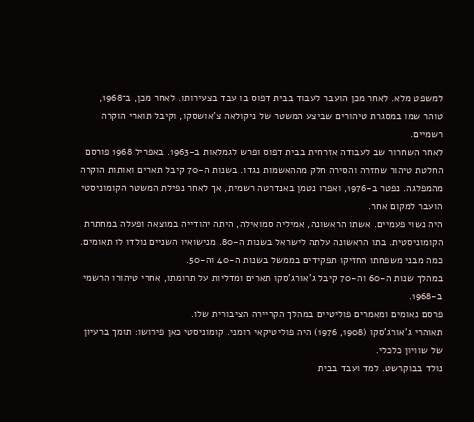למשפט מלא. לאחר מכן הועבר לעבוד בבית דפוס בו עבד בצעירותו. לאחר מכן, ב־1968, טוהר שמו במסגרת טיהורים שביצע המשטר של ניקולאה צ'אושסקו, וקיבל תוארי הוקרה רשמיים.
לאחר השחרור שב לעבודה אזרחית בבית דפוס ופרש לגמלאות ב‑1963. באפריל 1968 פורסם החלטת טיהור שחזרה והסירה חלק מההאשמות נגדו. בשנות ה‑70 קיבל תארים ואותות הוקרה מהמפלגה. נפטר ב‑1976, ואפרו נטמן באנדרטה רשמית, אך לאחר נפילת המשטר הקומוניסטי הועבר למקום אחר.
היה נשוי פעמיים. אשתו הראשונה, אמיליה סמואילה, היתה יהודייה במוצאה ופעלה במחתרת הקומוניסטית. בתו הראשונה עלתה לישראל בשנות ה‑80. מנישואיו השניים נולדו לו תאומים. כמה מבני משפחתו החזיקו תפקידים בממשל בשנות ה‑40 וה‑50.
במהלך שנות ה‑60 וה‑70 קיבל ג'אורג'סקו תארים ומדליות על תרומתו, אחרי טיהורו הרשמי ב‑1968.
פרסם נאומים ומאמרים פוליטיים במהלך הקריירה הציבורית שלו.
תאוהרי ג'אורג'סקו (1908, 1976) היה פוליטיקאי רומני. קומוניסטי כאן פירושו: תומך ברעיון של שוויון כלכלי.
נולד בבוקרשט. למד ועבד בבית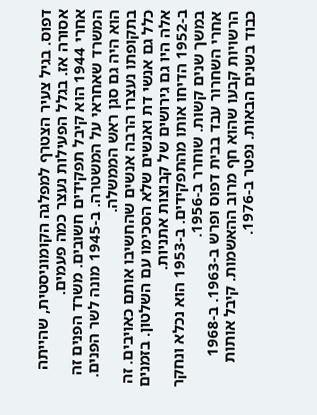דפוס. בגיל צעיר הצטרף למפלגה הקומוניסטית, שהייתה אסורה אז. בגלל הפעילות נעצר כמה פעמים.
אחרי 1944 הוא קיבל תפקידים חשובים. משרד הפנים זה המשרד שאחראי על המשטרה. ב‑1945 מונה לשר הפנים. הוא היה גם סגן ראש הממשלה.
בתקופתו נעצרו הרבה אנשים שהחשיבו אותם כאויבים. זה כלל גם אנשי דת ואנשים שלא הסכימו עם השלטון. בזמנים אלה היו גם גירושים של קבוצות אתניות.
ב‑1952 הדיחו אותו מהתפקידים. ב‑1953 הוא נכלא ונחקר במשך שנים קשות. שוחרר ב‑1956.
אחרי השחרור עבד בבית דפוס ופרש ב‑1963. ב‑1968 הרשויות קבעו שהוא חף מרוב ההאשמות. קיבל אותות כבוד בשנים הבאות. נפטר ב‑1976.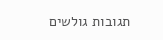תגובות גולשים